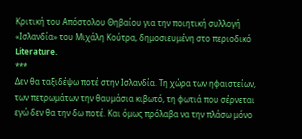Κριτική του Απόστολου Θηβαίου για την ποιητική συλλογή «Ισλανδία» του Μιχάλη Κούτρα, δημοσιευμένη στο περιοδικό Literature.
***
Δεν θα ταξιδέψω ποτέ στην Ισλανδία. Τη χώρα των ηφαιστείων, των πετρωμάτων την θαυμάσια κιβωτό, τη φωτιά που σέρνεται εγώ δεν θα την δω ποτέ. Και όμως πρόλαβα να την πλάσω μόνο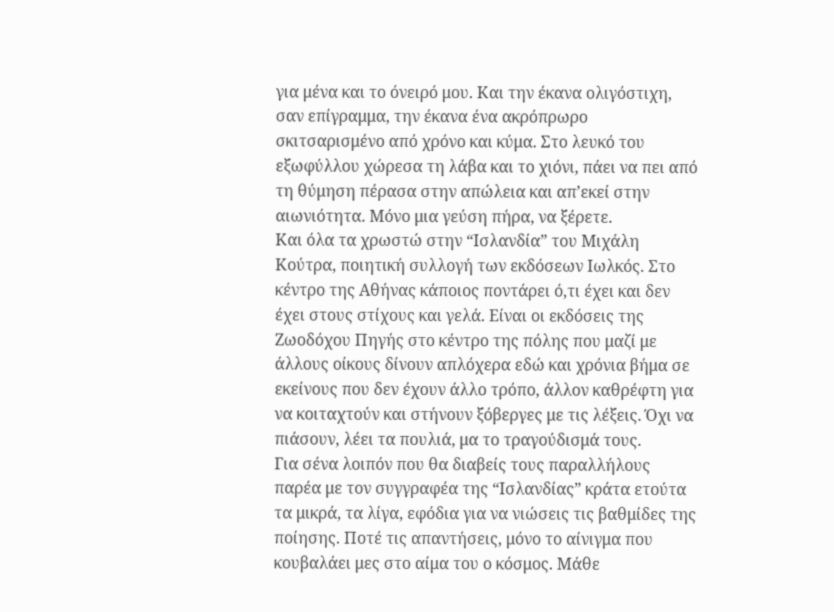για μένα και το όνειρό μου. Και την έκανα ολιγόστιχη, σαν επίγραμμα, την έκανα ένα ακρόπρωρο σκιτσαρισμένο από χρόνο και κύμα. Στο λευκό του εξωφύλλου χώρεσα τη λάβα και το χιόνι, πάει να πει από τη θύμηση πέρασα στην απώλεια και απ’εκεί στην αιωνιότητα. Μόνο μια γεύση πήρα, να ξέρετε.
Και όλα τα χρωστώ στην “Ισλανδία” του Μιχάλη Κούτρα, ποιητική συλλογή των εκδόσεων Ιωλκός. Στο κέντρο της Αθήνας κάποιος ποντάρει ό,τι έχει και δεν έχει στους στίχους και γελά. Είναι οι εκδόσεις της Ζωοδόχου Πηγής στο κέντρο της πόλης που μαζί με άλλους οίκους δίνουν απλόχερα εδώ και χρόνια βήμα σε εκείνους που δεν έχουν άλλο τρόπο, άλλον καθρέφτη για να κοιταχτούν και στήνουν ξόβεργες με τις λέξεις. Όχι να πιάσουν, λέει τα πουλιά, μα το τραγούδισμά τους.
Για σένα λοιπόν που θα διαβείς τους παραλλήλους παρέα με τον συγγραφέα της “Ισλανδίας” κράτα ετούτα τα μικρά, τα λίγα, εφόδια για να νιώσεις τις βαθμίδες της ποίησης. Ποτέ τις απαντήσεις, μόνο το αίνιγμα που κουβαλάει μες στο αίμα του ο κόσμος. Μάθε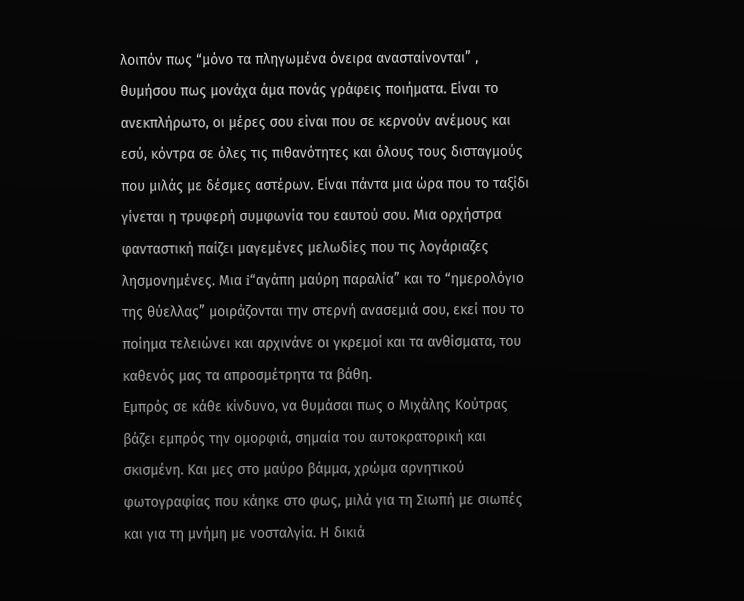λοιπόν πως “μόνο τα πληγωμένα όνειρα ανασταίνονται” , θυμήσου πως μονάχα άμα πονάς γράφεις ποιήματα. Είναι το ανεκπλήρωτο, οι μέρες σου είναι που σε κερνούν ανέμους και εσύ, κόντρα σε όλες τις πιθανότητες και όλους τους δισταγμούς που μιλάς με δέσμες αστέρων. Είναι πάντα μια ώρα που το ταξίδι γίνεται η τρυφερή συμφωνία του εαυτού σου. Μια ορχήστρα φανταστική παίζει μαγεμένες μελωδίες που τις λογάριαζες λησμονημένες. Μια i“αγάπη μαύρη παραλία” και το “ημερολόγιο της θύελλας” μοιράζονται την στερνή ανασεμιά σου, εκεί που το ποίημα τελειώνει και αρχινάνε οι γκρεμοί και τα ανθίσματα, του καθενός μας τα απροσμέτρητα τα βάθη.
Εμπρός σε κάθε κίνδυνο, να θυμάσαι πως ο Μιχάλης Κούτρας βάζει εμπρός την ομορφιά, σημαία του αυτοκρατορική και σκισμένη. Και μες στο μαύρο βάμμα, χρώμα αρνητικού φωτογραφίας που κάηκε στο φως, μιλά για τη Σιωπή με σιωπές και για τη μνήμη με νοσταλγία. Η δικιά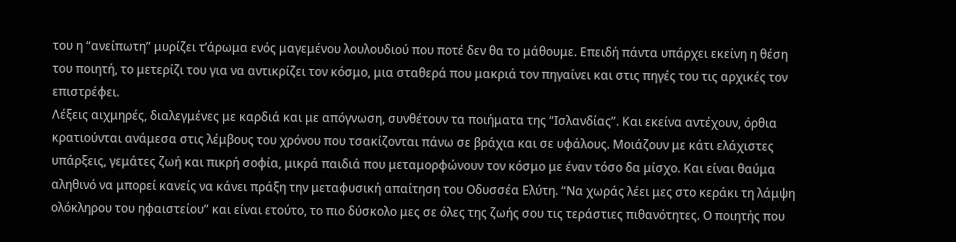του η “ανείπωτη” μυρίζει τ’άρωμα ενός μαγεμένου λουλουδιού που ποτέ δεν θα το μάθουμε. Επειδή πάντα υπάρχει εκείνη η θέση του ποιητή, το μετερίζι του για να αντικρίζει τον κόσμο, μια σταθερά που μακριά τον πηγαίνει και στις πηγές του τις αρχικές τον επιστρέφει.
Λέξεις αιχμηρές, διαλεγμένες με καρδιά και με απόγνωση, συνθέτουν τα ποιήματα της “Ισλανδίας”. Και εκείνα αντέχουν, όρθια κρατιούνται ανάμεσα στις λέμβους του χρόνου που τσακίζονται πάνω σε βράχια και σε υφάλους. Μοιάζουν με κάτι ελάχιστες υπάρξεις, γεμάτες ζωή και πικρή σοφία, μικρά παιδιά που μεταμορφώνουν τον κόσμο με έναν τόσο δα μίσχο. Και είναι θαύμα αληθινό να μπορεί κανείς να κάνει πράξη την μεταφυσική απαίτηση του Οδυσσέα Ελύτη. “Να χωράς λέει μες στο κεράκι τη λάμψη ολόκληρου του ηφαιστείου” και είναι ετούτο, το πιο δύσκολο μες σε όλες της ζωής σου τις τεράστιες πιθανότητες. Ο ποιητής που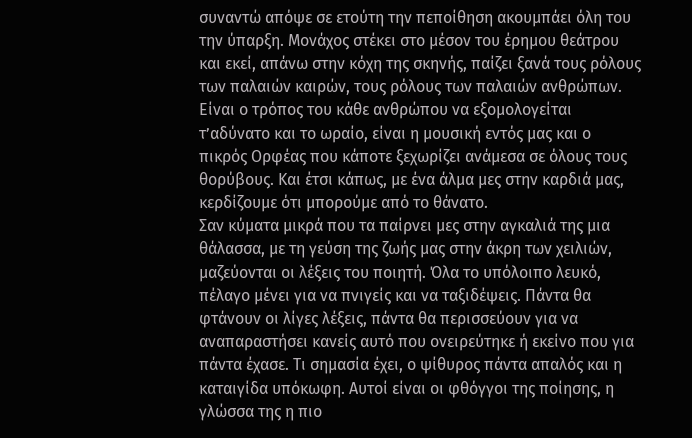συναντώ απόψε σε ετούτη την πεποίθηση ακουμπάει όλη του την ύπαρξη. Μονάχος στέκει στο μέσον του έρημου θεάτρου και εκεί, απάνω στην κόχη της σκηνής, παίζει ξανά τους ρόλους των παλαιών καιρών, τους ρόλους των παλαιών ανθρώπων. Είναι ο τρόπος του κάθε ανθρώπου να εξομολογείται τ’αδύνατο και το ωραίο, είναι η μουσική εντός μας και ο πικρός Ορφέας που κάποτε ξεχωρίζει ανάμεσα σε όλους τους θορύβους. Και έτσι κάπως, με ένα άλμα μες στην καρδιά μας, κερδίζουμε ότι μπορούμε από το θάνατο.
Σαν κύματα μικρά που τα παίρνει μες στην αγκαλιά της μια θάλασσα, με τη γεύση της ζωής μας στην άκρη των χειλιών, μαζεύονται οι λέξεις του ποιητή. Όλα το υπόλοιπο λευκό, πέλαγο μένει για να πνιγείς και να ταξιδέψεις. Πάντα θα φτάνουν οι λίγες λέξεις, πάντα θα περισσεύουν για να αναπαραστήσει κανείς αυτό που ονειρεύτηκε ή εκείνο που για πάντα έχασε. Τι σημασία έχει, ο ψίθυρος πάντα απαλός και η καταιγίδα υπόκωφη. Αυτοί είναι οι φθόγγοι της ποίησης, η γλώσσα της η πιο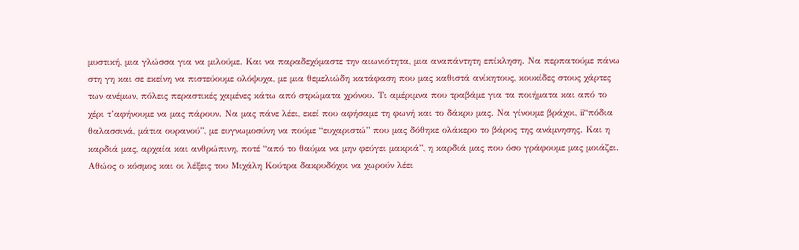μυστική, μια γλώσσα για να μιλούμε. Και να παραδεχόμαστε την αιωνιότητα, μια αναπάντητη επίκληση. Να περπατούμε πάνω στη γη και σε εκείνη να πιστεύουμε ολόψυχα, με μια θεμελιώδη κατάφαση που μας καθιστά ανίκητους, κουκίδες στους χάρτες των ανέμων, πόλεις περαστικές χαμένες κάτω από στρώματα χρόνου. Τι αμέριμνα που τραβάμε για τα ποιήματα και από το χέρι τ’αφήνουμε να μας πάρουν. Να μας πάνε λέει, εκεί που αφήσαμε τη φωνή και το δάκρυ μας. Να γίνουμε βράχοι, ii“πόδια θαλασσινά, μάτια ουρανού”, με ευγνωμοσύνη να πούμε “ευχαριστώ” που μας δόθηκε ολάκερο το βάρος της ανάμνησης. Και η καρδιά μας, αρχαία και ανθρώπινη, ποτέ “από το θαύμα να μην φεύγει μακριά”, η καρδιά μας που όσο γράφουμε μας μοιάζει. Αθώος ο κόσμος και οι λέξεις του Μιχάλη Κούτρα δακρυδόχοι να χωρούν λέει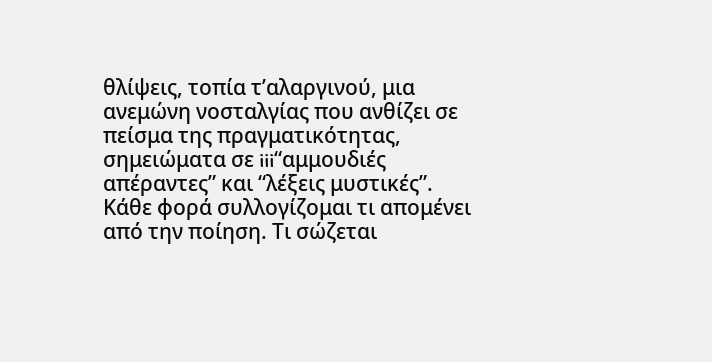θλίψεις, τοπία τ’αλαργινού, μια ανεμώνη νοσταλγίας που ανθίζει σε πείσμα της πραγματικότητας, σημειώματα σε iii“αμμουδιές απέραντες” και “λέξεις μυστικές”.
Κάθε φορά συλλογίζομαι τι απομένει από την ποίηση. Τι σώζεται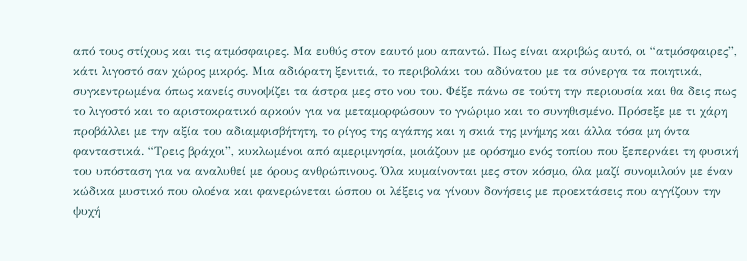από τους στίχους και τις ατμόσφαιρες. Μα ευθύς στον εαυτό μου απαντώ. Πως είναι ακριβώς αυτό, οι “ατμόσφαιρες”, κάτι λιγοστό σαν χώρος μικρός. Μια αδιόρατη ξενιτιά, το περιβολάκι του αδύνατου με τα σύνεργα τα ποιητικά, συγκεντρωμένα όπως κανείς συνοψίζει τα άστρα μες στο νου του. Φέξε πάνω σε τούτη την περιουσία και θα δεις πως το λιγοστό και το αριστοκρατικό αρκούν για να μεταμορφώσουν το γνώριμο και το συνηθισμένο. Πρόσεξε με τι χάρη προβάλλει με την αξία του αδιαμφισβήτητη, το ρίγος της αγάπης και η σκιά της μνήμης και άλλα τόσα μη όντα φανταστικά. “Τρεις βράχοι”, κυκλωμένοι από αμεριμνησία, μοιάζουν με ορόσημο ενός τοπίου που ξεπερνάει τη φυσική του υπόσταση για να αναλυθεί με όρους ανθρώπινους. Όλα κυμαίνονται μες στον κόσμο, όλα μαζί συνομιλούν με έναν κώδικα μυστικό που ολοένα και φανερώνεται ώσπου οι λέξεις να γίνουν δονήσεις με προεκτάσεις που αγγίζουν την ψυχή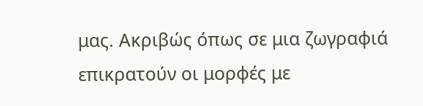μας. Ακριβώς όπως σε μια ζωγραφιά επικρατούν οι μορφές με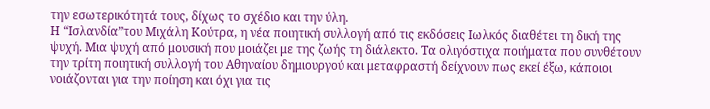την εσωτερικότητά τους, δίχως το σχέδιο και την ύλη.
Η “Ισλανδία”του Μιχάλη Κούτρα, η νέα ποιητική συλλογή από τις εκδόσεις Ιωλκός διαθέτει τη δική της ψυχή. Μια ψυχή από μουσική που μοιάζει με της ζωής τη διάλεκτο. Τα ολιγόστιχα ποιήματα που συνθέτουν την τρίτη ποιητική συλλογή του Αθηναίου δημιουργού και μεταφραστή δείχνουν πως εκεί έξω, κάποιοι νοιάζονται για την ποίηση και όχι για τις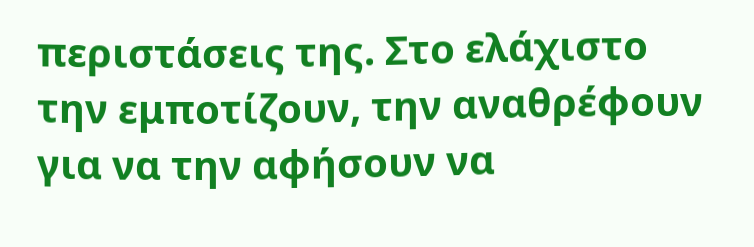περιστάσεις της. Στο ελάχιστο την εμποτίζουν, την αναθρέφουν για να την αφήσουν να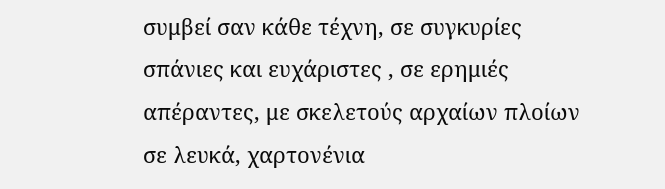συμβεί σαν κάθε τέχνη, σε συγκυρίες σπάνιες και ευχάριστες , σε ερημιές απέραντες, με σκελετούς αρχαίων πλοίων σε λευκά, χαρτονένια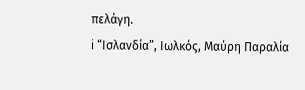πελάγη.
i “Ισλανδία”, Ιωλκός, Μαύρη Παραλία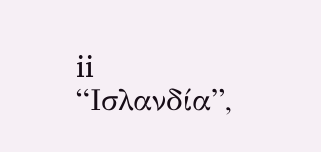ii “Ισλανδία”,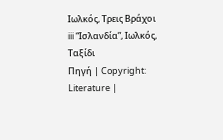Ιωλκός, Τρεις Βράχοι
iii “Ισλανδία”, Ιωλκός, Ταξίδι
Πηγή | Copyright: Literature |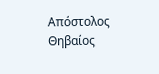Απόστολος Θηβαίος